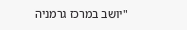"יושב במרכז גרמניה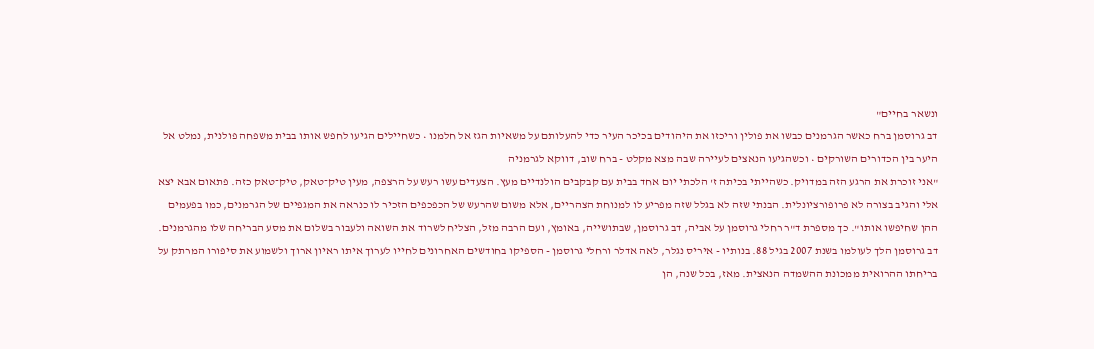ונשאר בחיים"
דב גרוסמן ברח כאשר הגרמנים כבשו את פולין וריכזו את היהודים בכיכר העיר כדי להעלותם על משאיות הגז אל חלמנו • כשחיילים הגיעו לחפש אותו בבית משפחה פולנית, נמלט אל היער בין הכדורים השורקים • וכשהגיעו הנאצים לעיירה שבה מצא מקלט - ברח שוב, דווקא לגרמניה
"אני זוכרת את הרגע הזה במדויק. כשהייתי בכיתה ז' הלכתי יום אחד בבית עם קבקבים הולנדיים מעץ. הצעדים עשו רעש על הרצפה, מעין טיק־טאק, טיק־טאק כזה. פתאום אבא יצא אלי והגיב בצורה לא פרופורציונלית. הבנתי שזה לא בגלל שזה מפריע לו למנוחת הצהריים, אלא משום שהרעש של הכפכפים הזכיר לו כנראה את המגפיים של הגרמנים, כמו בפעמים ההן שחיפשו אותו". כך מספרת ד"ר רחלי גרוסמן על אביה, דב גרוסמן, שבתושייה, באומץ, ועם הרבה מזל, הצליח לשרוד את השואה ולעבור בשלום את מסע הבריחה שלו מהגרמנים.
דב גרוסמן הלך לעולמו בשנת 2007 בגיל 88. בנותיו - איריס נגלר, לאה אדלר ורחלי גרוסמן - הספיקו בחודשים האחרונים לחייו לערוך איתו ראיון ארוך ולשמוע את סיפורו המרתק על בריחתו ההרואית ממכונת ההשמדה הנאצית. מאז, בכל שנה, הן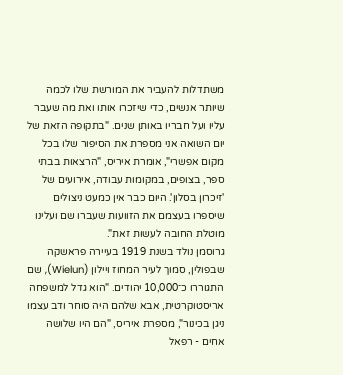משתדלות להעביר את המורשת שלו לכמה שיותר אנשים, כדי שיזכרו אותו ואת מה שעבר עליו ועל חבריו באותן שנים. "בתקופה הזאת של יום השואה אני מספרת את הסיפור שלו בכל מקום אפשרי", אומרת איריס, "הרצאות בבתי ספר, בצופים, במקומות עבודה, אירועים של 'זיכרון בסלון'. היום כבר אין כמעט ניצולים שיספרו בעצמם את הזוועות שעברו שם ועלינו מוטלת החובה לעשות זאת".
גרוסמן נולד בשנת 1919 בעיירה פראשקה שבפולין, סמוך לעיר המחוז ויילון (Wielun), שם התגוררו כ־10,000 יהודים. "הוא גדל למשפחה אריסטוקרטית, אבא שלהם היה סוחר ודב עצמו ניגן בכינור", מספרת איריס, "הם היו שלושה אחים - רפאל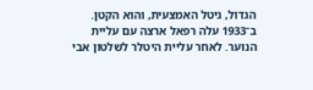הגדול, גיטל האמצעית, והוא הקטן. ב־1933 עלה רפאל ארצה עם עליית הנוער. לאחר עליית היטלר לשלטון אבי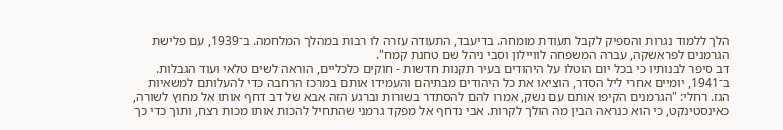הלך ללמוד נגרות והספיק לקבל תעודת מומחה. בדיעבד, התעודה עזרה לו רבות במהלך המלחמה. ב־1939, עם פלישת הגרמנים לפראשקה, עברה המשפחה לוויילון וסבי ניהל שם טחנת קמח".
דב סיפר לבנותיו כי בכל יום הוטלו על היהודים בעיר תקנות חדשות - חוקים כלכליים, הוראה לשים טלאי ועוד הגבלות. ב־1941, יומיים אחרי ליל הסדר, הוציאו את כל היהודים מבתיהם והעמידו אותם במרכז הרחבה כדי להעלותם למשאיות הגז. רחלי: "הגרמנים הקיפו אותם עם נשק, אמרו להם להסתדר בשורות וברגע הזה אבא של דב דחף אותו אל מחוץ לשורה, כאינסטינקט, כי הוא כנראה הבין מה הולך לקרות. אבי נדחף אל מפקד גרמני שהתחיל להכות אותו מכות רצח, ותוך כדי כך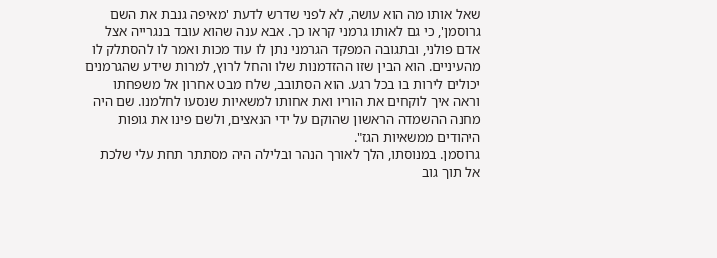שאל אותו מה הוא עושה, לא לפני שדרש לדעת 'מאיפה גנבת את השם גרוסמן', כי גם לאותו גרמני קראו כך. אבא ענה שהוא עובד בנגרייה אצל אדם פולני, ובתגובה המפקד הגרמני נתן לו עוד מכות ואמר לו להסתלק לו מהעיניים. הוא הבין שזו ההזדמנות שלו והחל לרוץ, למרות שידע שהגרמנים יכולים לירות בו בכל רגע. הוא הסתובב, שלח מבט אחרון אל משפחתו וראה איך לוקחים את הוריו ואת אחותו למשאיות שנסעו לחלמנו. שם היה מחנה ההשמדה הראשון שהוקם על ידי הנאצים, ולשם פינו את גופות היהודים ממשאיות הגז".
גרוסמן. במנוסתו, הלך לאורך הנהר ובלילה היה מסתתר תחת עלי שלכת
אל תוך גוב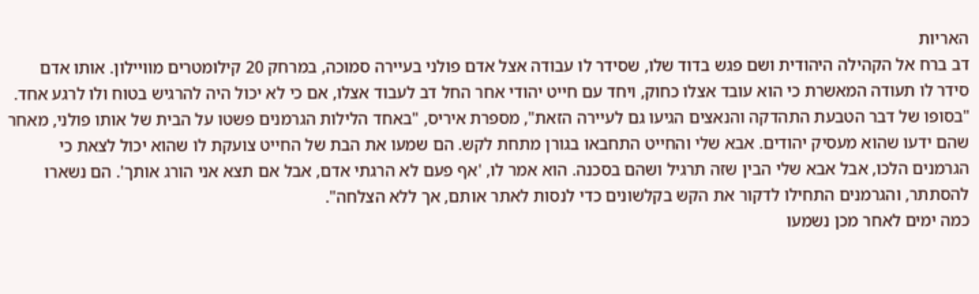האריות
דב ברח אל הקהילה היהודית ושם פגש בדוד שלו, שסידר לו עבודה אצל אדם פולני בעיירה סמוכה, במרחק 20 קילומטרים מוויילון. אותו אדם סידר לו תעודה המאשרת כי הוא עובד אצלו כחוק, ויחד עם חייט יהודי אחר החל דב לעבוד אצלו, אם כי לא יכול היה להרגיש בטוח ולו לרגע אחד.
"בסופו של דבר הטבעת התהדקה והנאצים הגיעו גם לעיירה הזאת", מספרת איריס, "באחד הלילות הגרמנים פשטו על הבית של אותו פולני, מאחר שהם ידעו שהוא מעסיק יהודים. אבא שלי והחייט התחבאו בגורן מתחת לקש. הם שמעו את הבת של החייט צועקת לו שהוא יכול לצאת כי הגרמנים הלכו, אבל אבא שלי הבין שזה תרגיל ושהם בסכנה. הוא אמר לו, 'אף פעם לא הרגתי אדם, אבל אם תצא אני הורג אותך'. הם נשארו להסתתר, והגרמנים התחילו לדקור את הקש בקלשונים כדי לנסות לאתר אותם, אך ללא הצלחה".
כמה ימים לאחר מכן נשמעו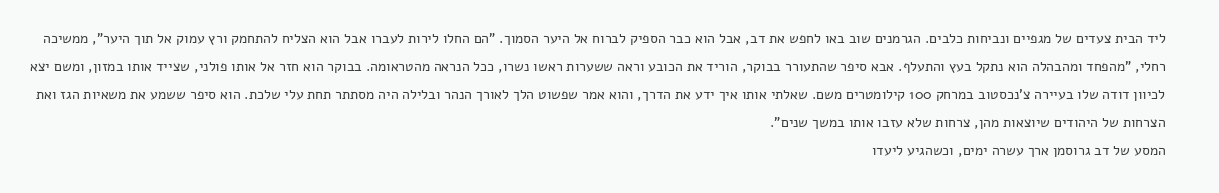ליד הבית צעדים של מגפיים ונביחות כלבים. הגרמנים שוב באו לחפש את דב, אבל הוא כבר הספיק לברוח אל היער הסמוך. "הם החלו לירות לעברו אבל הוא הצליח להתחמק ורץ עמוק אל תוך היער", ממשיכה רחלי, "מהפחד ומהבהלה הוא נתקל בעץ והתעלף. אבא סיפר שהתעורר בבוקר, הוריד את הכובע וראה ששערות ראשו נשרו, ככל הנראה מהטראומה. בבוקר הוא חזר אל אותו פולני, שצייד אותו במזון, ומשם יצא לכיוון דודה שלו בעיירה צ'נכסטוב במרחק 100 קילומטרים משם. שאלתי אותו איך ידע את הדרך, והוא אמר שפשוט הלך לאורך הנהר ובלילה היה מסתתר תחת עלי שלכת. הוא סיפר ששמע את משאיות הגז ואת הצרחות של היהודים שיוצאות מהן, צרחות שלא עזבו אותו במשך שנים".
המסע של דב גרוסמן ארך עשרה ימים, וכשהגיע ליעדו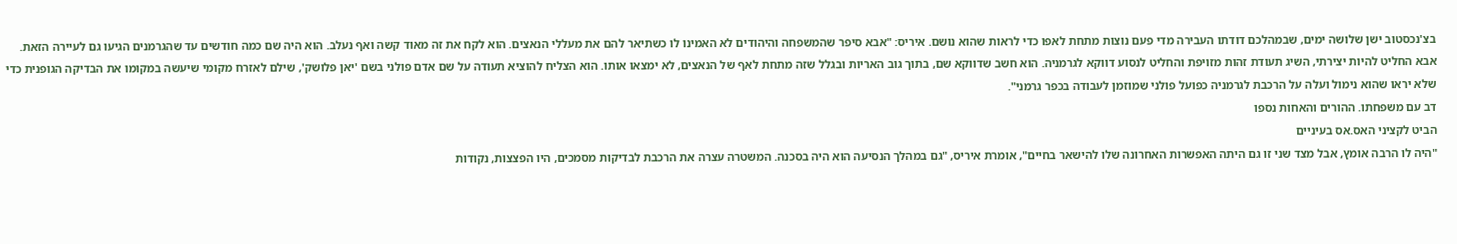בצ'נכסטוב ישן שלושה ימים, שבמהלכם דודתו העבירה מדי פעם נוצות מתחת לאפו כדי לראות שהוא נושם. איריס: "אבא סיפר שהמשפחה והיהודים לא האמינו לו כשתיאר להם את מעללי הנאצים. הוא לקח את זה מאוד קשה ואף נעלב. הוא היה שם כמה חודשים עד שהגרמנים הגיעו גם לעיירה הזאת. אבא החליט להיות יצירתי, השיג תעודת זהות מזויפת והחליט לנסוע דווקא לגרמניה. הוא חשב שדווקא שם, בתוך גוב האריות ובגלל שזה מתחת לאף של הנאצים, לא ימצאו אותו. הוא הצליח להוציא תעודה על שם אדם פולני בשם 'יאן פלושק', שילם לאזרח מקומי שיעשה במקומו את הבדיקה הגופנית כדי שלא יראו שהוא נימול ועלה על הרכבת לגרמניה כפועל פולני שמוזמן לעבודה בכפר גרמני".
דב עם משפחתו. ההורים והאחות נספו
הביט לקציני האס.אס בעיניים
"היה לו הרבה אומץ, אבל מצד שני זו גם היתה האפשרות האחרונה שלו להישאר בחיים", אומרת איריס, "גם במהלך הנסיעה הוא היה בסכנה. המשטרה עצרה את הרכבת לבדיקות מסמכים, היו הפצצות, נקודות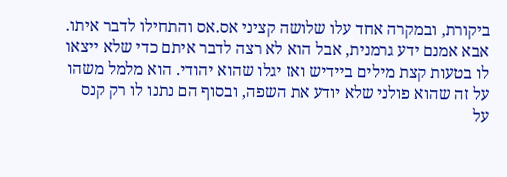ביקורת, ובמקרה אחד עלו שלושה קציני אס.אס והתחילו לדבר איתו. אבא אמנם ידע גרמנית, אבל הוא לא רצה לדבר איתם כדי שלא ייצאו לו בטעות קצת מילים ביידיש ואז יגלו שהוא יהודי. הוא מלמל משהו על זה שהוא פולני שלא יודע את השפה, ובסוף הם נתנו לו רק קנס על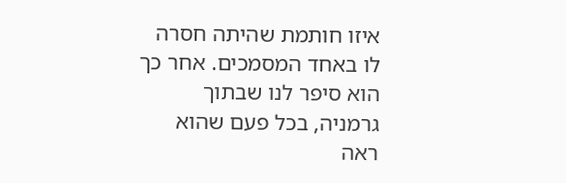איזו חותמת שהיתה חסרה לו באחד המסמכים. אחר כך הוא סיפר לנו שבתוך גרמניה, בכל פעם שהוא ראה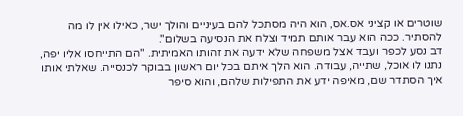שוטרים או קציני אס.אס, הוא היה מסתכל להם בעיניים והולך ישר, כאילו אין לו מה להסתיר. ככה הוא עבר אותם תמיד וצלח את הנסיעה בשלום".
דב נסע לכפר ועבד אצל משפחה שלא ידעה את זהותו האמיתית. "הם התייחסו אליו יפה, נתנו לו אוכל, שתייה, עבודה. הוא הלך איתם בכל יום ראשון בבוקר לכנסייה. שאלתי אותו איך הסתדר שם, מאיפה ידע את התפילות שלהם, והוא סיפר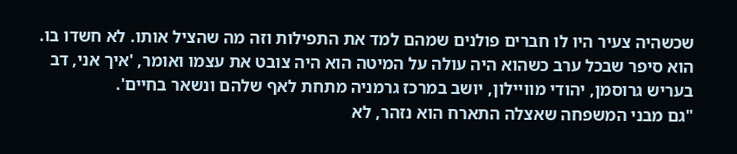שכשהיה צעיר היו לו חברים פולנים שמהם למד את התפילות וזה מה שהציל אותו. לא חשדו בו. הוא סיפר שבכל ערב כשהוא היה עולה על המיטה הוא היה צובט את עצמו ואומר, 'איך אני, דב בעריש גרוסמן, יהודי מוויילון, יושב במרכז גרמניה מתחת לאף שלהם ונשאר בחיים'.
"גם מבני המשפחה שאצלה התארח הוא נזהר, לא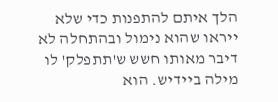הלך איתם להתפנות כדי שלא ייראו שהוא נימול ובהתחלה לא דיבר מאותו חשש ש'תתפלק' לו מילה ביידיש. הוא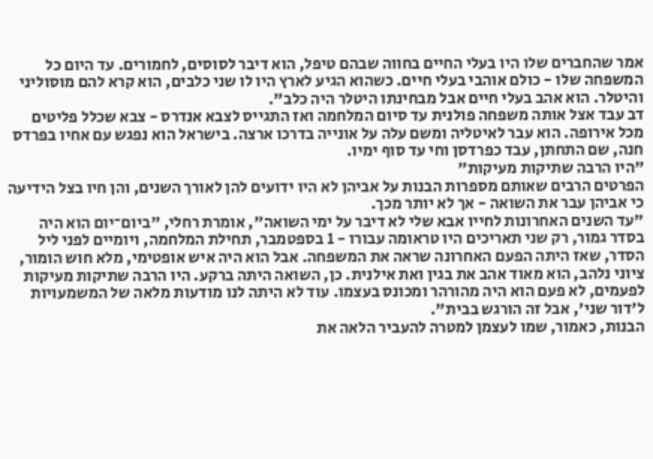אמר שהחברים שלו היו בעלי החיים בחווה שבהם טיפל, הוא דיבר לסוסים, לחמורים. עד היום כל המשפחה שלו - כולם אוהבי בעלי חיים. כשהוא הגיע לארץ היו לו שני כלבים, הוא קרא להם מוסוליני והיטלר. הוא אהב בעלי חיים אבל מבחינתו היטלר היה כלב".
דב עבד אצל אותה משפחה פולנית עד סיום המלחמה ואז התגייס לצבא אנדרס - צבא שכלל פליטים מכל אירופה. הוא עבר לאיטליה ומשם עלה על אונייה בדרכו ארצה. בישראל הוא נפגש עם אחיו בפרדס חנה, שם התחתן, עבד כפרדסן וחי עד סוף ימיו.
"היו הרבה שתיקות מעיקות"
הפרטים הרבים שאותם מספרות הבנות על אביהן לא היו ידועים להן לאורך השנים, והן חיו בצל הידיעה כי אביהן עבר את השואה - אך לא יותר מכך.
"עד השנים האחרונות לחייו אבא שלי לא דיבר על ימי השואה", אומרת רחלי, "ביום־יום הוא היה בסדר גמור, רק שני תאריכים היו טראומה עבורו - 1 בספטמבר, תחילת המלחמה, ויומיים לפני ליל הסדר, שאז היתה הפעם האחרונה שראה את המשפחה. אבל הוא היה איש אופטימי, מלא חוש הומור, ציוני נלהב, הוא מאוד אהב את בגין ואת אילנית. כן, השואה היתה ברקע. היו הרבה שתיקות מעיקות לפעמים, לא פעם הוא היה מהורהר ומכונס בעצמו. עוד לא היתה לנו מודעות מלאה של המשמעויות ל'דור שני', אבל זה הורגש בבית".
הבנות, כאמור, שמו לעצמן למטרה להעביר הלאה את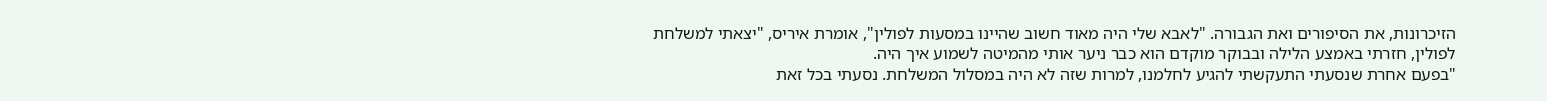הזיכרונות, את הסיפורים ואת הגבורה. "לאבא שלי היה מאוד חשוב שהיינו במסעות לפולין", אומרת איריס, "יצאתי למשלחת לפולין, חזרתי באמצע הלילה ובבוקר מוקדם הוא כבר ניער אותי מהמיטה לשמוע איך היה.
"בפעם אחרת שנסעתי התעקשתי להגיע לחלמנו, למרות שזה לא היה במסלול המשלחת. נסעתי בכל זאת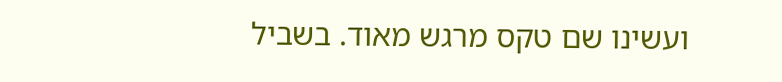ועשינו שם טקס מרגש מאוד. בשביל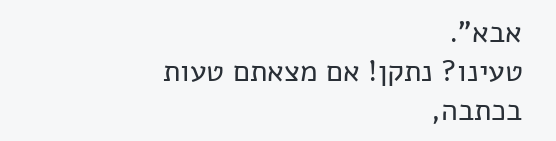אבא".
טעינו? נתקן! אם מצאתם טעות בכתבה,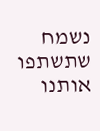נשמח שתשתפו אותנו